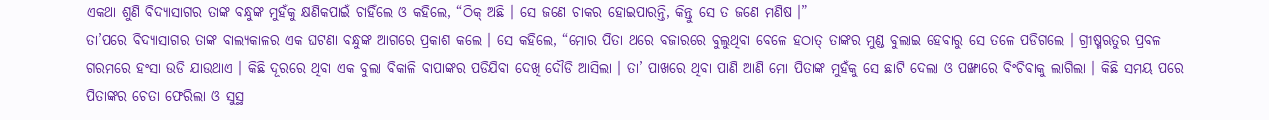ଏକଥା ଶୁଣି ବିଦ୍ୟାସାଗର ତାଙ୍କ ବନ୍ଧୁଙ୍କ ମୁହଁକୁ କ୍ଷଣିକପାଇଁ ଚାହିଁଲେ ଓ କହିଲେ, “ଠିକ୍ ଅଛି । ସେ ଜଣେ ଚାକର ହୋଇପାରନ୍ତି, କିନ୍ତୁ ସେ ତ ଜଣେ ମଣିଷ ।”
ତା’ପରେ ବିଦ୍ୟାସାଗର ତାଙ୍କ ବାଲ୍ୟକାଳର ଏକ ଘଟଣା ବନ୍ଧୁଙ୍କ ଆଗରେ ପ୍ରକାଶ କଲେ । ସେ କହିଲେ, “ମୋର ପିତା ଥରେ ବଜାରରେ ବୁଲୁଥିବା ବେଳେ ହଠାତ୍ ତାଙ୍କର ମୁଣ୍ଡ ବୁଲାଇ ହେବାରୁ ସେ ତଳେ ପଡିଗଲେ । ଗ୍ରୀଷ୍ମଋତୁର ପ୍ରବଳ ଗରମରେ ହଂସା ଉଡି ଯାଉଥାଏ । କିଛି ଦୂରରେ ଥିବା ଏକ ବୁଲା ବିକାଳି ବାପାଙ୍କର ପଡିଯିବା ଦେଖି ଦୌଡି ଆସିଲା । ତା’ ପାଖରେ ଥିବା ପାଣି ଆଣି ମୋ ପିତାଙ୍କ ମୁହଁକୁ ସେ ଛାଟି ଦେଲା ଓ ପଙ୍ଖାରେ ବିଂଚିବାକୁ ଲାଗିଲା । କିଛି ସମୟ ପରେ ପିତାଙ୍କର ଚେତା ଫେରିଲା ଓ ସୁସ୍ଥ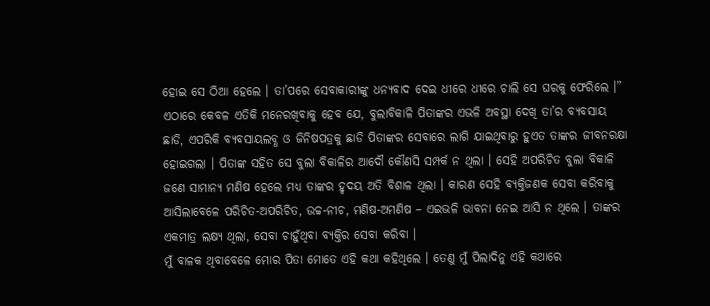ହୋଇ ସେ ଠିଆ ହେଲେ । ତା’ପରେ ସେବାକାରୀଙ୍କୁ ଧନ୍ୟବାଦ ଦେଇ ଧୀରେ ଧୀରେ ଚାଲି ସେ ଘରକୁ ଫେରିଲେ ।”
ଏଠାରେ କେବଳ ଏତିକି ମନେରଖିବାକୁ ହେବ ଯେ, ବୁଲାବିକାଳି ପିତାଙ୍କର ଏଭଳି ଅବସ୍ଥା ଦେଖି ତା’ର ବ୍ୟବସାୟ ଛାଡି, ଏପରିକି ବ୍ୟବସାୟଲବ୍ଧ ଓ ଜିନିଷପତ୍ରକୁ ଛାଡି ପିତାଙ୍କର ସେବାରେ ଲାଗି ଯାଇଥିବାରୁ ହୁଏତ ତାଙ୍କର ଜୀବନରକ୍ଷା ହୋଇଗଲା । ପିତାଙ୍କ ସହିତ ସେ ବୁଲା ବିକାଳିର ଆଦୌ କୌଣସି ସମ୍ପର୍କ ନ ଥିଲା । ସେହି ଅପରିଚିତ ବୁଲା ବିକାଳି ଜଣେ ସାମାନ୍ୟ ମଣିଷ ହେଲେ ମଧ୍ୟ ତାଙ୍କର ହୃଦୟ ଅତି ବିଶାଳ ଥିଲା । କାରଣ ସେହି ବ୍ୟକ୍ତିଜଣକ ସେବା କରିବାକୁ ଆସିଲାବେଳେ ପରିଚିତ-ଅପରିଚିତ, ଉଚ୍ଚ-ନୀଚ, ମଣିଷ-ଅମଣିଷ – ଏଇଭଳି ଭାବନା ନେଇ ଆସି ନ ଥିଲେ । ତାଙ୍କର ଏକମାତ୍ର ଲକ୍ଷ୍ୟ ଥିଲା, ସେବା ଚାହୁଁଥିବା ବ୍ୟକ୍ତିର ସେବା କରିବା ।
ମୁଁ ବାଳକ ଥିବାବେଳେ ମୋର ପିତା ମୋତେ ଏହି କଥା କହିଥିଲେ । ତେଣୁ ମୁଁ ପିଲାଦିନୁ ଏହି କଥାରେ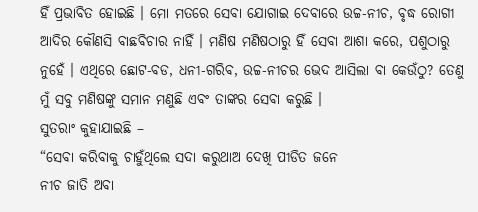ହିଁ ପ୍ରଭାବିତ ହୋଇଛି । ମୋ ମତରେ ସେବା ଯୋଗାଇ ଦେବାରେ ଉଚ୍ଚ-ନୀଚ, ବୃଦ୍ଧ ରୋଗୀ ଆଦିର କୌଣସି ବାଛବିଚାର ନାହିଁ । ମଣିଷ ମଣିଷଠାରୁ ହିଁ ସେବା ଆଶା କରେ, ପଶୁଠାରୁ ନୁହେଁ । ଏଥିରେ ଛୋଟ-ବଡ, ଧନୀ-ଗରିବ, ଉଚ୍ଚ-ନୀଚର ଭେଦ ଆସିଲା ବା କେଉଁଠୁ? ତେଣୁ ମୁଁ ସବୁ ମଣିଷଙ୍କୁ ସମାନ ମଣୁଛି ଏବଂ ତାଙ୍କର ସେବା କରୁଛି ।
ସୁତରାଂ କୁହାଯାଇଛି –
“ସେବା କରିବାକୁ ଚାହୁଁଥିଲେ ସଦା କରୁଥାଅ ଦେଖି ପୀଡିତ ଜନେ
ନୀଚ ଜାତି ଅବା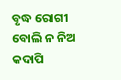ବୃଦ୍ଧ ରୋଗୀ ବୋଲି ନ ନିଅ କଦାପି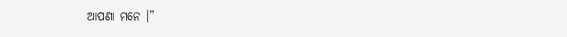ଆପଣା ମନେ ।”